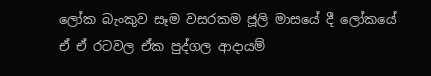ලෝක බැංකුව සෑම වසරකම ජූලි මාසයේ දී ලෝකයේ ඒ ඒ රටවල ඒක පුද්ගල ආදායම්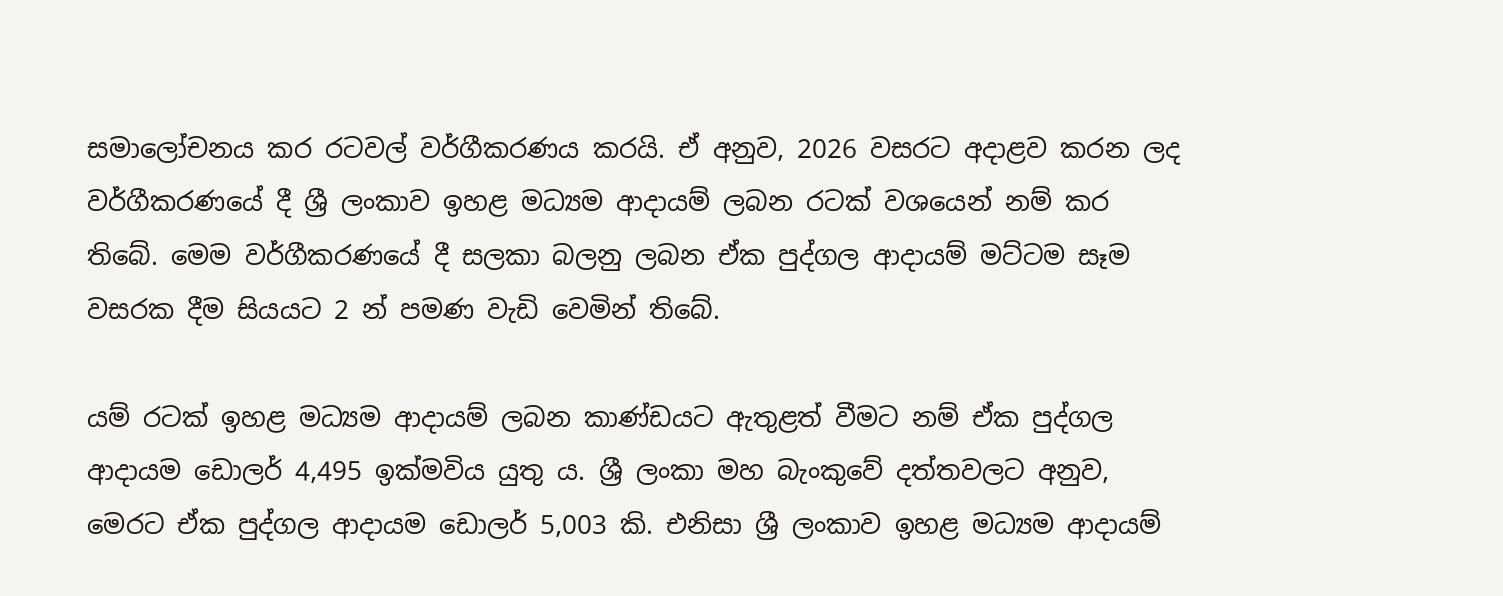සමාලෝචනය කර රටවල් වර්ගීකරණය කරයි. ඒ අනුව, 2026 වසරට අදාළව කරන ලද වර්ගීකරණයේ දී ශ්‍රී ලංකාව ඉහළ මධ්‍යම ආදායම් ලබන රටක් වශයෙන් නම් කර තිබේ. මෙම වර්ගීකරණයේ දී සලකා බලනු ලබන ඒක පුද්ගල ආදායම් මට්ටම සෑම වසරක දීම සියයට 2 න් පමණ වැඩි වෙමින් තිබේ.

යම් රටක් ඉහළ මධ්‍යම ආදායම් ලබන කාණ්ඩයට ඇතුළත් වීමට නම් ඒක පුද්ගල ආදායම ඩොලර් 4,495 ඉක්මවිය යුතු ය. ශ්‍රී ලංකා මහ බැංකුවේ දත්තවලට අනුව, මෙරට ඒක පුද්ගල ආදායම ඩොලර් 5,003 කි. එනිසා ශ්‍රී ලංකාව ඉහළ මධ්‍යම ආදායම්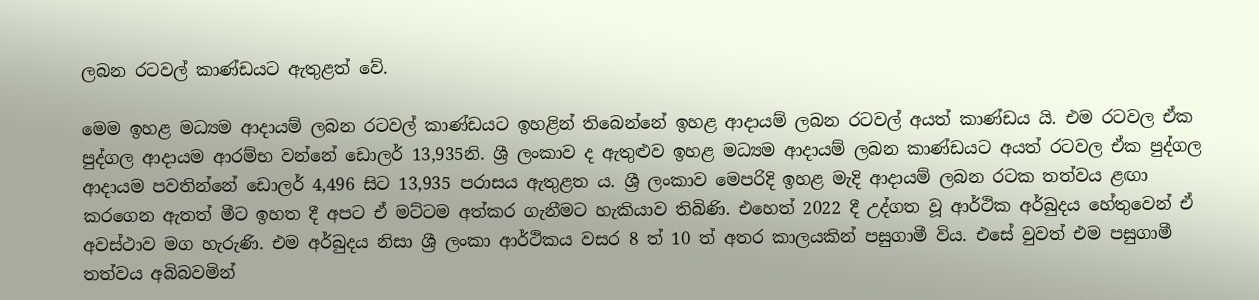ලබන රටවල් කාණ්ඩයට ඇතුළත් වේ.

මෙම ඉහළ මධ්‍යම ආදායම් ලබන රටවල් කාණ්ඩයට ඉහළින් තිබෙන්නේ ඉහළ ආදායම් ලබන රටවල් අයත් කාණ්ඩය යි. එම රටවල ඒක පුද්ගල ආදායම ආරම්භ වන්නේ ඩොලර් 13,935නි. ශ්‍රී ලංකාව ද ඇතුළුව ඉහළ මධ්‍යම ආදායම් ලබන කාණ්ඩයට අයත් රටවල ඒක පුද්ගල ආදායම පවතින්නේ ඩොලර් 4,496 සිට 13,935 පරාසය ඇතුළත ය. ශ්‍රී ලංකාව මෙපරිදි ඉහළ මැදි ආදායම් ලබන රටක තත්වය ළඟා කරගෙන ඇතත් මීට ඉහත දී අපට ඒ මට්ටම අත්කර ගැනීමට හැකියාව තිබිණි. එහෙත් 2022 දී උද්ගත වූ ආර්ථික අර්බුදය හේතුවෙන් ඒ අවස්ථාව මග හැරුණි. එම අර්බුදය නිසා ශ්‍රී ලංකා ආර්ථිකය වසර 8 ත් 10 ත් අතර කාලයකින් පසුගාමී විය. එසේ වුවත් එම පසුගාමී තත්වය අබිබවමින්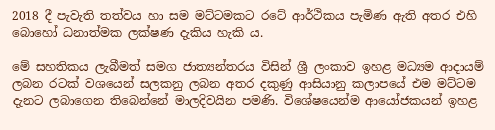2018 දී පැවැති තත්වය හා සම මට්ටමකට රටේ ආර්ථිකය පැමිණ ඇති අතර එහි බොහෝ ධනාත්මක ලක්ෂණ දැකිය හැකි ය.

මේ සහතිකය ලැබීමත් සමග ජාත්‍යන්තරය විසින් ශ්‍රී ලංකාව ඉහළ මධ්‍යම ආදායම් ලබන රටක් වශයෙන් සලකනු ලබන අතර දකුණු ආසියානු කලාපයේ එම මට්ටම දැනට ලබාගෙන තිබෙන්නේ මාලදිවයින පමණි. විශේෂයෙන්ම ආයෝජකයන් ඉහළ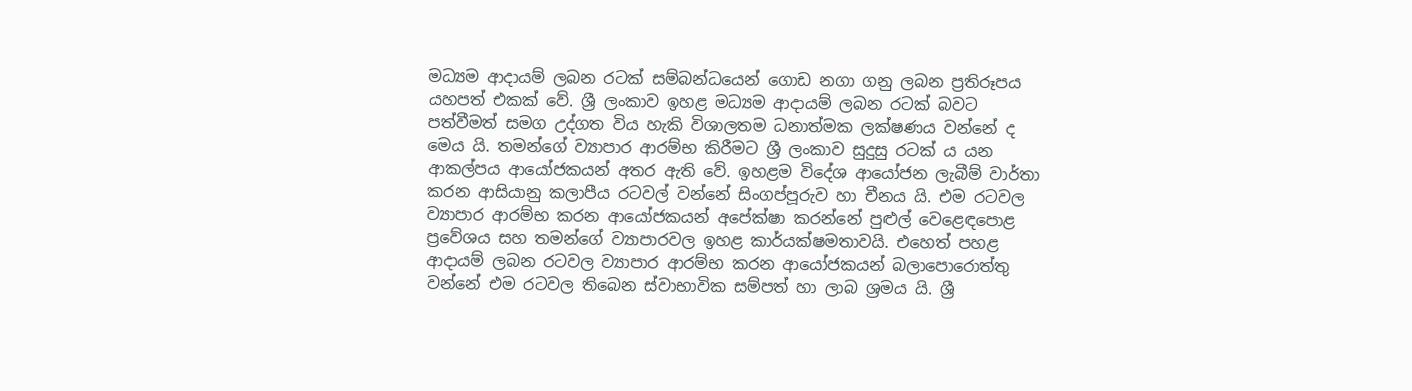මධ්‍යම ආදායම් ලබන රටක් සම්බන්ධයෙන් ගොඩ නගා ගනු ලබන ප්‍රතිරූපය යහපත් එකක් වේ. ශ්‍රී ලංකාව ඉහළ මධ්‍යම ආදායම් ලබන රටක් බවට පත්වීමත් සමග උද්ගත විය හැකි විශාලතම ධනාත්මක ලක්ෂණය වන්නේ ද මෙය යි. තමන්ගේ ව්‍යාපාර ආරම්භ කිරීමට ශ්‍රී ලංකාව සුදුසු රටක් ය යන ආකල්පය ආයෝජකයන් අතර ඇති වේ. ඉහළම විදේශ ආයෝජන ලැබීම් වාර්තා කරන ආසියානු කලාපීය රටවල් වන්නේ සිංගප්පූරුව හා චීනය යි. එම රටවල ව්‍යාපාර ආරම්භ කරන ආයෝජකයන් අපේක්ෂා කරන්නේ පුළුල් වෙළෙඳපොළ ප්‍රවේශය සහ තමන්ගේ ව්‍යාපාරවල ඉහළ කාර්යක්ෂමතාවයි. එහෙත් පහළ ආදායම් ලබන රටවල ව්‍යාපාර ආරම්භ කරන ආයෝජකයන් බලාපොරොත්තු වන්නේ එම රටවල තිබෙන ස්වාභාවික සම්පත් හා ලාබ ශ්‍රමය යි. ශ්‍රී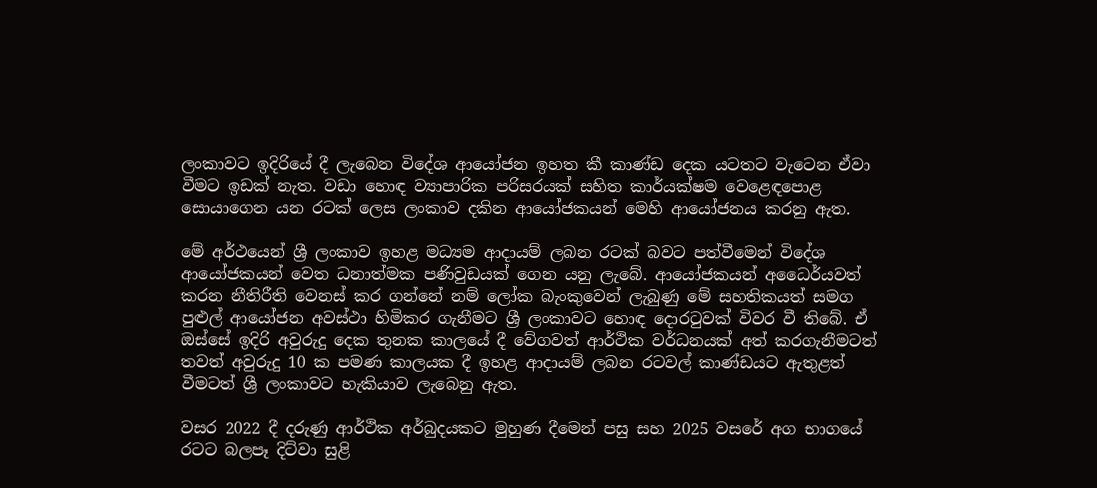ලංකාවට ඉදිරියේ දී ලැබෙන විදේශ ආයෝජන ඉහත කී කාණ්ඩ දෙක යටතට වැටෙන ඒවා වීමට ඉඩක් නැත. වඩා හොඳ ව්‍යාපාරික පරිසරයක් සහිත කාර්යක්ෂම වෙළෙඳපොළ සොයාගෙන යන රටක් ලෙස ලංකාව දකින ආයෝජකයන් මෙහි ආයෝජනය කරනු ඇත.

මේ අර්ථයෙන් ශ්‍රී ලංකාව ඉහළ මධ්‍යම ආදායම් ලබන රටක් බවට පත්වීමෙන් විදේශ ආයෝජකයන් වෙත ධනාත්මක පණිවුඩයක් ගෙන යනු ලැබේ. ආයෝජකයන් අධෛර්යවත් කරන නීතිරීති වෙනස් කර ගන්නේ නම් ලෝක බැංකුවෙන් ලැබුණු මේ සහතිකයත් සමග පුළුල් ආයෝජන අවස්ථා හිමිකර ගැනීමට ශ්‍රී ලංකාවට හොඳ දොරටුවක් විවර වී තිබේ. ඒ ඔස්සේ ඉදිරි අවුරුදු දෙක තුනක කාලයේ දී වේගවත් ආර්ථික වර්ධනයක් අත් කරගැනීමටත් තවත් අවුරුදු 10 ක පමණ කාලයක දී ඉහළ ආදායම් ලබන රටවල් කාණ්ඩයට ඇතුළත් වීමටත් ශ්‍රී ලංකාවට හැකියාව ලැබෙනු ඇත.

වසර 2022 දී දරුණු ආර්ථික අර්බුදයකට මුහුණ දීමෙන් පසු සහ 2025 වසරේ අග භාගයේ රටට බලපෑ දිට්වා සුළි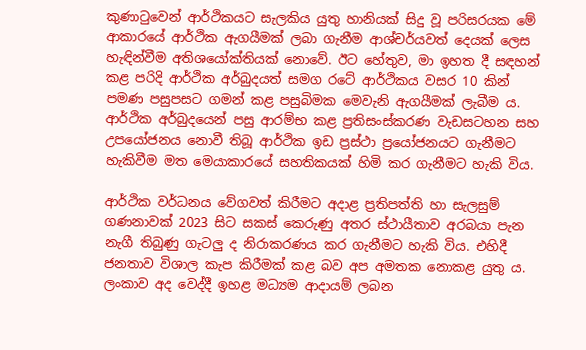කුණාටුවෙන් ආර්ථිකයට සැලකිය යුතු හානියක් සිදු වූ පරිසරයක මේ ආකාරයේ ආර්ථික ඇගයීමක් ලබා ගැනීම ආශ්චර්යවත් දෙයක් ලෙස හැඳින්වීම අතිශයෝක්තියක් නොවේ. ඊට හේතුව, මා ඉහත දී සඳහන් කළ පරිදි ආර්ථික අර්බුදයත් සමග රටේ ආර්ථිකය වසර 10 කින් පමණ පසුපසට ගමන් කළ පසුබිමක මෙවැනි ඇගයීමක් ලැබීම ය. ආර්ථික අර්බුදයෙන් පසු ආරම්භ කළ ප්‍රතිසංස්කරණ වැඩසටහන සහ උපයෝජනය නොවී තිබූ ආර්ථික ඉඩ ප්‍රස්ථා ප්‍රයෝජනයට ගැනීමට හැකිවීම මත මෙයාකාරයේ සහතිකයක් හිමි කර ගැනීමට හැකි විය.

ආර්ථික වර්ධනය වේගවත් කිරීමට අදාළ ප්‍රතිපත්ති හා සැලසුම් ගණනාවක් 2023 සිට සකස් කෙරුණු අතර ස්ථායීතාව අරබයා පැන නැගී තිබුණු ගැටලු ද නිරාකරණය කර ගැනීමට හැකි විය. එහිදී ජනතාව විශාල කැප කිරීමක් කළ බව අප අමතක නොකළ යුතු ය. ලංකාව අද වෙද්දී ඉහළ මධ්‍යම ආදායම් ලබන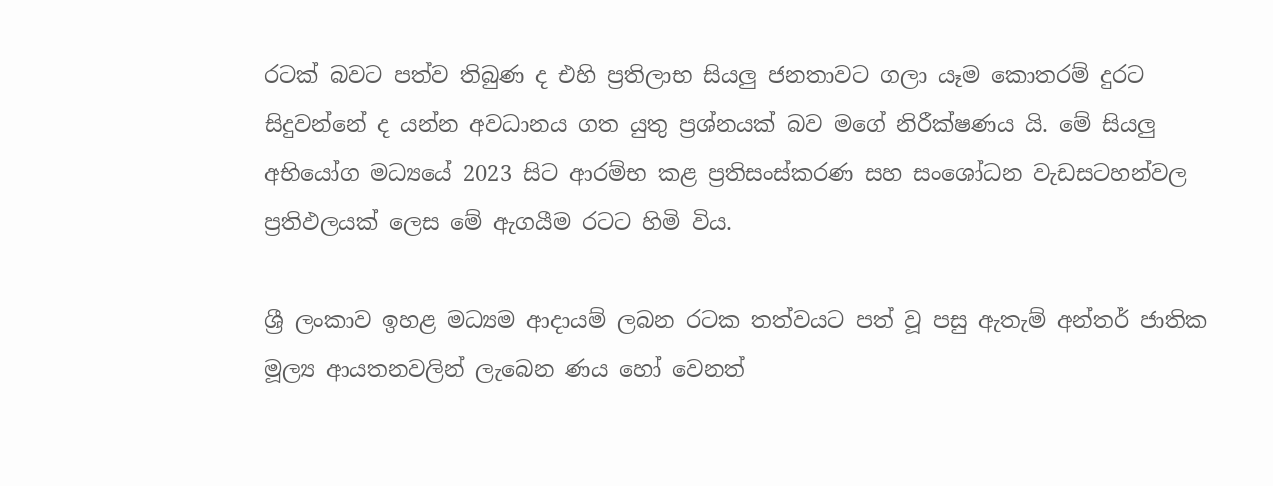රටක් බවට පත්ව තිබුණ ද එහි ප්‍රතිලාභ සියලු ජනතාවට ගලා යෑම කොතරම් දුරට සිදුවන්නේ ද යන්න අවධානය ගත යුතු ප්‍රශ්නයක් බව මගේ නිරීක්ෂණය යි. මේ සියලු අභියෝග මධ්‍යයේ 2023 සිට ආරම්භ කළ ප්‍රතිසංස්කරණ සහ සංශෝධන වැඩසටහන්වල ප්‍රතිඵලයක් ලෙස මේ ඇගයීම රටට හිමි විය.

ශ්‍රී ලංකාව ඉහළ මධ්‍යම ආදායම් ලබන රටක තත්වයට පත් වූ පසු ඇතැම් අන්තර් ජාතික මූල්‍ය ආයතනවලින් ලැබෙන ණය හෝ වෙනත්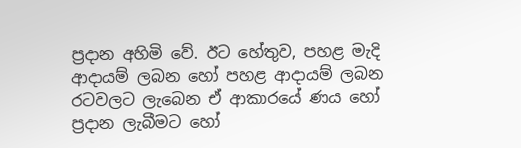ප්‍රදාන අහිමි වේ. ඊට හේතුව, පහළ මැදි ආදායම් ලබන හෝ පහළ ආදායම් ලබන රටවලට ලැබෙන ඒ ආකාරයේ ණය හෝ ප්‍රදාන ලැබීමට හෝ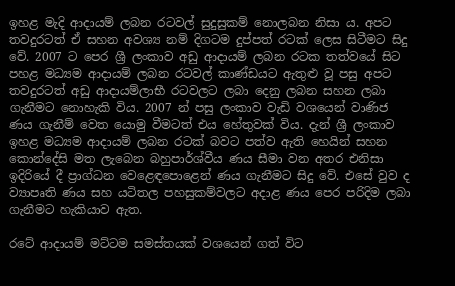ඉහළ මැදි ආදායම් ලබන රටවල් සුදුසුකම් නොලබන නිසා ය. අපට තවදුරටත් ඒ සහන අවශ්‍ය නම් දිගටම දුප්පත් රටක් ලෙස සිටීමට සිදු වේ. 2007 ට පෙර ශ්‍රී ලංකාව අඩු ආදායම් ලබන රටක තත්වයේ සිට පහළ මධ්‍යම ආදායම් ලබන රටවල් කාණ්ඩයට ඇතුළු වූ පසු අපට තවදුරටත් අඩු ආදායම්ලාභී රටවලට ලබා දෙනු ලබන සහන ලබා ගැනීමට නොහැකි විය. 2007 න් පසු ලංකාව වැඩි වශයෙන් වාණිජ ණය ගැනීම් වෙත යොමු වීමටත් එය හේතුවක් විය. දැන් ශ්‍රී ලංකාව ඉහළ මධ්‍යම ආදායම් ලබන රටක් බවට පත්ව ඇති හෙයින් සහන කොන්දේසි මත ලැබෙන බහුපාර්ශ්වීය ණය සීමා වන අතර එනිසා ඉදිරියේ දී ප්‍රාග්ධන වෙළෙඳපොළෙන් ණය ගැනීමට සිදු වේ. එසේ වුව ද ව්‍යාපෘති ණය සහ යටිතල පහසුකම්වලට අදාළ ණය පෙර පරිදිම ලබා ගැනීමට හැකියාව ඇත.

රටේ ආදායම් මට්ටම සමස්තයක් වශයෙන් ගත් විට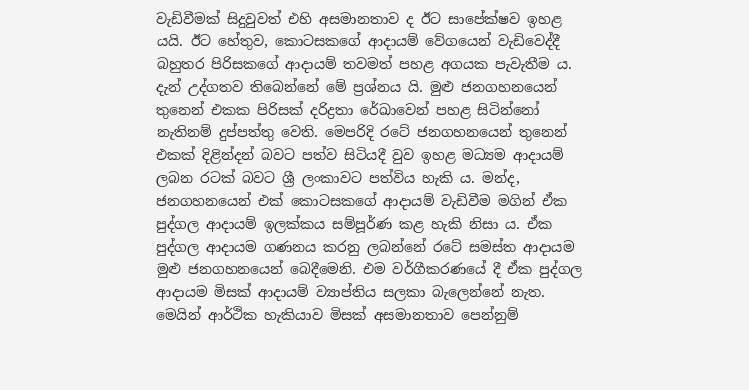වැඩිවීමක් සිදුවුවත් එහි අසමානතාව ද ඊට සාපේක්ෂව ඉහළ යයි. ඊට හේතුව, කොටසකගේ ආදායම් වේගයෙන් වැඩිවෙද්දී බහුතර පිරිසකගේ ආදායම් තවමත් පහළ අගයක පැවැතීම ය. දැන් උද්ගතව තිබෙන්නේ මේ ප්‍රශ්නය යි. මුළු ජනගහනයෙන් තුනෙන් එකක පිරිසක් දරිද්‍රතා රේඛාවෙන් පහළ සිටින්නෝ නැතිනම් දුප්පත්තු වෙති. මෙපරිදි රටේ ජනගහනයෙන් තුනෙන් එකක් දිළින්දන් බවට පත්ව සිටියදී වුව ඉහළ මධ්‍යම ආදායම් ලබන රටක් බවට ශ්‍රී ලංකාවට පත්විය හැකි ය. මන්ද, ජනගහනයෙන් එක් කොටසකගේ ආදායම් වැඩිවීම මගින් ඒක පුද්ගල ආදායම් ඉලක්කය සම්පූර්ණ කළ හැකි නිසා ය. ඒක පුද්ගල ආදායම ගණනය කරනු ලබන්නේ රටේ සමස්ත ආදායම මුළු ජනගහනයෙන් බෙදීමෙනි. එම වර්ගීකරණයේ දී ඒක පුද්ගල ආදායම මිසක් ආදායම් ව්‍යාප්තිය සලකා බැලෙන්නේ නැත. මෙයින් ආර්ථික හැකියාව මිසක් අසමානතාව පෙන්නුම්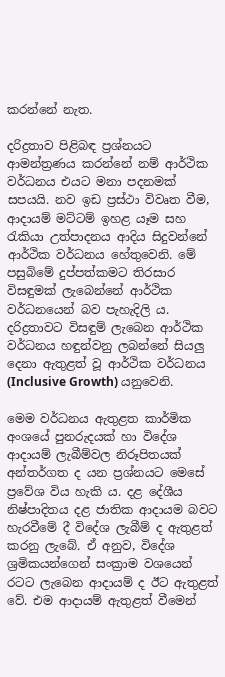කරන්නේ නැත.

දරිද්‍රතාව පිළිබඳ ප්‍රශ්නයට ආමන්ත්‍රණය කරන්නේ නම් ආර්ථික වර්ධනය එයට මනා පදනමක් සපයයි. නව ඉඩ ප්‍රස්ථා විවෘත වීම, ආදායම් මට්ටම් ඉහළ යෑම සහ රැකියා උත්පාදනය ආදිය සිදුවන්නේ ආර්ථික වර්ධනය හේතුවෙනි. මේ පසුබිමේ දුප්පත්කමට තිරසාර විසඳුමක් ලැබෙන්නේ ආර්ථික වර්ධනයෙන් බව පැහැදිලි ය. දරිද්‍රතාවට විසඳුම් ලැබෙන ආර්ථික වර්ධනය හඳුන්වනු ලබන්නේ සියලු දෙනා ඇතුළත් වූ ආර්ථික වර්ධනය (Inclusive Growth) යනුවෙනි.

මෙම වර්ධනය ඇතුළත කාර්මික අංශයේ පුනරුදයක් හා විදේශ ආදායම් ලැබීම්වල නිරූපිතයක් අන්තර්ගත ද යන ප්‍රශ්නයට මෙසේ ප්‍රවේශ විය හැකි ය. දළ දේශීය නිෂ්පාදිතය දළ ජාතික ආදායම බවට හැරවීමේ දී විදේශ ලැබීම් ද ඇතුළත් කරනු ලැබේ. ඒ අනුව, විදේශ ශ්‍රමිකයන්ගෙන් සංක්‍රාම වශයෙන් රටට ලැබෙන ආදායම් ද ඊට ඇතුළත් වේ. එම ආදායම් ඇතුළත් වීමෙන්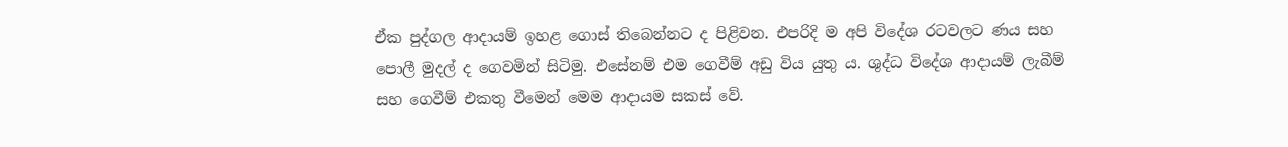ඒක පුද්ගල ආදායම් ඉහළ ගොස් තිබෙන්නට ද පිළිවන. එපරිදි ම අපි විදේශ රටවලට ණය සහ පොලී මුදල් ද ගෙවමින් සිටිමු. එසේනම් එම ගෙවීම් අඩු විය යුතු ය. ශුද්ධ විදේශ ආදායම් ලැබීම් සහ ගෙවීම් එකතු වීමෙන් මෙම ආදායම සකස් වේ.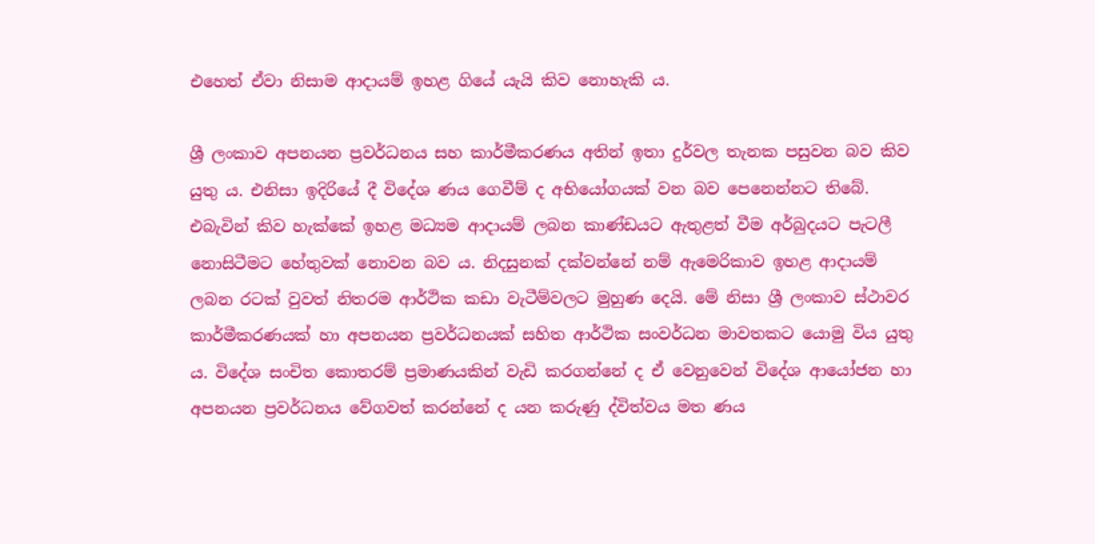එහෙත් ඒවා නිසාම ආදායම් ඉහළ ගියේ යැයි කිව නොහැකි ය.

ශ්‍රී ලංකාව අපනයන ප්‍රවර්ධනය සහ කාර්මීකරණය අතින් ඉතා දුර්වල තැනක පසුවන බව කිව යුතු ය. එනිසා ඉදිරියේ දී විදේශ ණය ගෙවීම් ද අභියෝගයක් වන බව පෙනෙන්නට තිබේ. එබැවින් කිව හැක්කේ ඉහළ මධ්‍යම ආදායම් ලබන කාණ්ඩයට ඇතුළත් වීම අර්බුදයට පැටලී නොසිටීමට හේතුවක් නොවන බව ය. නිදසුනක් දක්වන්නේ නම් ඇමෙරිකාව ඉහළ ආදායම් ලබන රටක් වුවත් නිතරම ආර්ථික කඩා වැටීම්වලට මුහුණ දෙයි. මේ නිසා ශ්‍රී ලංකාව ස්ථාවර කාර්මීකරණයක් හා අපනයන ප්‍රවර්ධනයක් සහිත ආර්ථික සංවර්ධන මාවතකට යොමු විය යුතු ය. විදේශ සංචිත කොතරම් ප්‍රමාණයකින් වැඩි කරගන්නේ ද ඒ වෙනුවෙන් විදේශ ආයෝජන හා අපනයන ප්‍රවර්ධනය වේගවත් කරන්නේ ද යන කරුණු ද්විත්වය මත ණය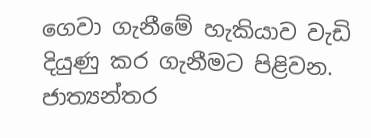ගෙවා ගැනීමේ හැකියාව වැඩි දියුණු කර ගැනීමට පිළිවන. ජාත්‍යන්තර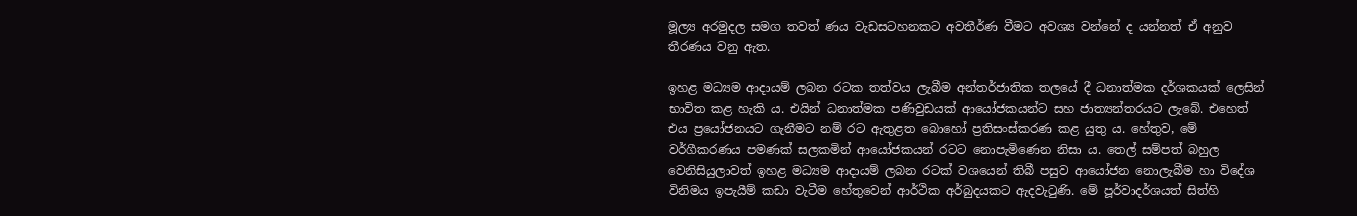මූල්‍ය අරමුදල සමග තවත් ණය වැඩසටහනකට අවතීර්ණ වීමට අවශ්‍ය වන්නේ ද යන්නත් ඒ අනුව තීරණය වනු ඇත.

ඉහළ මධ්‍යම ආදායම් ලබන රටක තත්වය ලැබීම අන්තර්ජාතික තලයේ දී ධනාත්මක දර්ශකයක් ලෙසින් භාවිත කළ හැකි ය. එයින් ධනාත්මක පණිවුඩයක් ආයෝජකයන්ට සහ ජාත්‍යන්තරයට ලැබේ. එහෙත් එය ප්‍රයෝජනයට ගැනීමට නම් රට ඇතුළත බොහෝ ප්‍රතිසංස්කරණ කළ යුතු ය. හේතුව, මේ වර්ගීකරණය පමණක් සලකමින් ආයෝජකයන් රටට නොපැමිණෙන නිසා ය. තෙල් සම්පත් බහුල වෙනිසියුලාවත් ඉහළ මධ්‍යම ආදායම් ලබන රටක් වශයෙන් තිබී පසුව ආයෝජන නොලැබීම හා විදේශ විනිමය ඉපැයීම් කඩා වැටීම හේතුවෙන් ආර්ථික අර්බුදයකට ඇදවැටුණි. මේ පූර්වාදර්ශයත් සිත්හි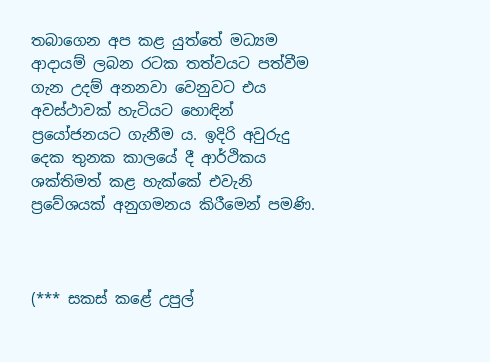තබාගෙන අප කළ යුත්තේ මධ්‍යම ආදායම් ලබන රටක තත්වයට පත්වීම ගැන උදම් අනනවා වෙනුවට එය අවස්ථාවක් හැටියට හොඳින් ප්‍රයෝජනයට ගැනීම ය. ඉදිරි අවුරුදු දෙක තුනක කාලයේ දී ආර්ථිකය ශක්තිමත් කළ හැක්කේ එවැනි ප්‍රවේශයක් අනුගමනය කිරීමෙන් පමණි.



(*** සකස් කළේ උපුල්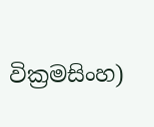වික්‍රමසිංහ)